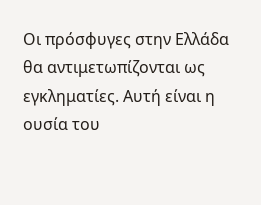Οι πρόσφυγες στην Ελλάδα θα αντιμετωπίζονται ως εγκληματίες. Αυτή είναι η ουσία του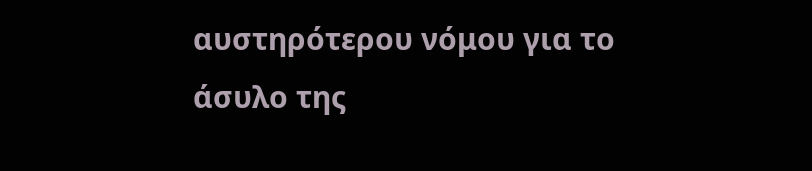αυστηρότερου νόμου για το άσυλο της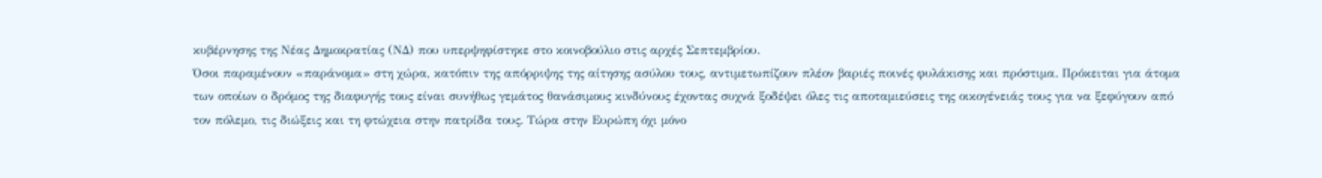κυβέρνησης της Νέας Δημοκρατίας (ΝΔ) που υπερψηφίστηκε στο κοινοβούλιο στις αρχές Σεπτεμβρίου.
Όσοι παραμένουν «παράνομα» στη χώρα, κατόπιν της απόρριψης της αίτησης ασύλου τους, αντιμετωπίζουν πλέον βαριές ποινές φυλάκισης και πρόστιμα. Πρόκειται για άτομα των οποίων ο δρόμος της διαφυγής τους είναι συνήθως γεμάτος θανάσιμους κινδύνους έχοντας συχνά ξοδέψει όλες τις αποταμιεύσεις της οικογένειάς τους για να ξεφύγουν από τον πόλεμο, τις διώξεις και τη φτώχεια στην πατρίδα τους. Τώρα στην Ευρώπη όχι μόνο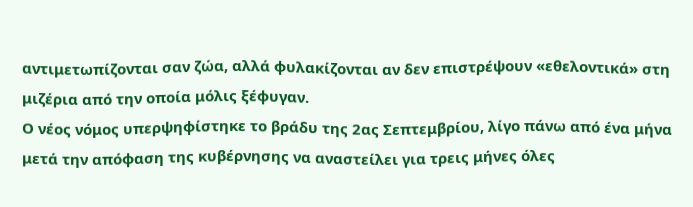αντιμετωπίζονται σαν ζώα, αλλά φυλακίζονται αν δεν επιστρέψουν «εθελοντικά» στη μιζέρια από την οποία μόλις ξέφυγαν.
Ο νέος νόμος υπερψηφίστηκε το βράδυ της 2ας Σεπτεμβρίου, λίγο πάνω από ένα μήνα μετά την απόφαση της κυβέρνησης να αναστείλει για τρεις μήνες όλες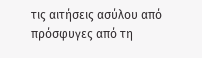τις αιτήσεις ασύλου από πρόσφυγες από τη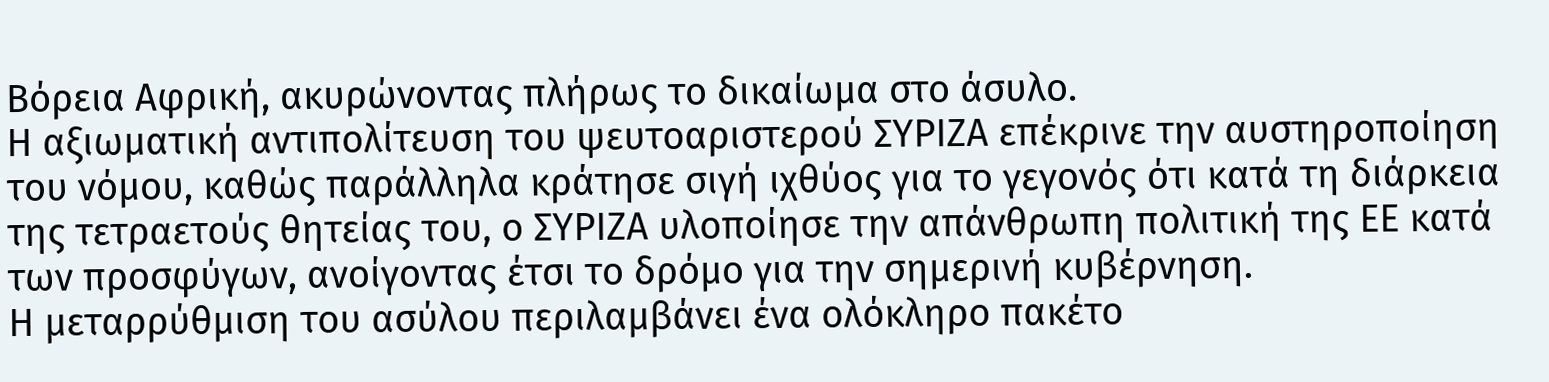Βόρεια Αφρική, ακυρώνοντας πλήρως το δικαίωμα στο άσυλο.
Η αξιωματική αντιπολίτευση του ψευτοαριστερού ΣΥΡΙΖΑ επέκρινε την αυστηροποίηση του νόμου, καθώς παράλληλα κράτησε σιγή ιχθύος για το γεγονός ότι κατά τη διάρκεια της τετραετούς θητείας του, ο ΣΥΡΙΖΑ υλοποίησε την απάνθρωπη πολιτική της ΕΕ κατά των προσφύγων, ανοίγοντας έτσι το δρόμο για την σημερινή κυβέρνηση.
Η μεταρρύθμιση του ασύλου περιλαμβάνει ένα ολόκληρο πακέτο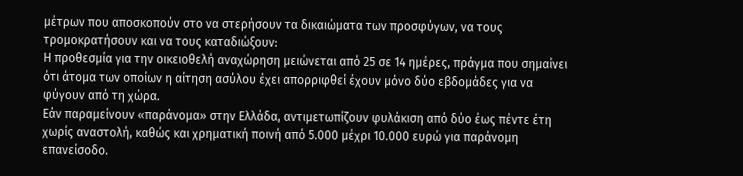μέτρων που αποσκοπούν στο να στερήσουν τα δικαιώματα των προσφύγων, να τους τρομοκρατήσουν και να τους καταδιώξουν:
Η προθεσμία για την οικειοθελή αναχώρηση μειώνεται από 25 σε 14 ημέρες, πράγμα που σημαίνει ότι άτομα των οποίων η αίτηση ασύλου έχει απορριφθεί έχουν μόνο δύο εβδομάδες για να φύγουν από τη χώρα.
Εάν παραμείνουν «παράνομα» στην Ελλάδα, αντιμετωπίζουν φυλάκιση από δύο έως πέντε έτη χωρίς αναστολή, καθώς και χρηματική ποινή από 5.000 μέχρι 10.000 ευρώ για παράνομη επανείσοδο.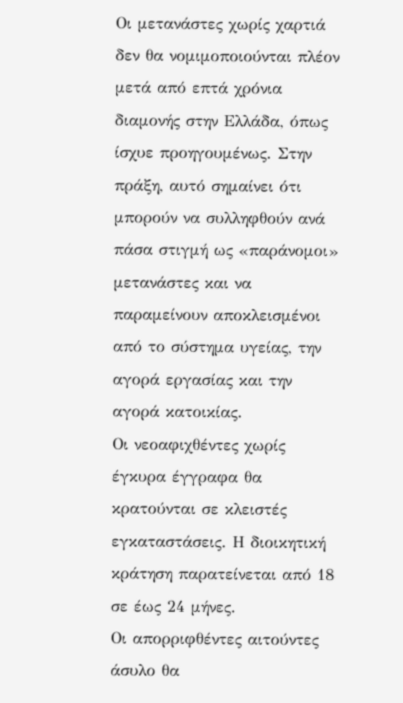Οι μετανάστες χωρίς χαρτιά δεν θα νομιμοποιούνται πλέον μετά από επτά χρόνια διαμονής στην Ελλάδα, όπως ίσχυε προηγουμένως. Στην πράξη, αυτό σημαίνει ότι μπορούν να συλληφθούν ανά πάσα στιγμή ως «παράνομοι» μετανάστες και να παραμείνουν αποκλεισμένοι από το σύστημα υγείας, την αγορά εργασίας και την αγορά κατοικίας.
Οι νεοαφιχθέντες χωρίς έγκυρα έγγραφα θα κρατούνται σε κλειστές εγκαταστάσεις. Η διοικητική κράτηση παρατείνεται από 18 σε έως 24 μήνες.
Οι απορριφθέντες αιτούντες άσυλο θα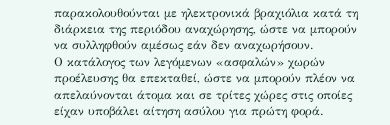παρακολουθούνται με ηλεκτρονικά βραχιόλια κατά τη διάρκεια της περιόδου αναχώρησης, ώστε να μπορούν να συλληφθούν αμέσως εάν δεν αναχωρήσουν.
Ο κατάλογος των λεγόμενων «ασφαλών» χωρών προέλευσης θα επεκταθεί, ώστε να μπορούν πλέον να απελαύνονται άτομα και σε τρίτες χώρες στις οποίες είχαν υποβάλει αίτηση ασύλου για πρώτη φορά.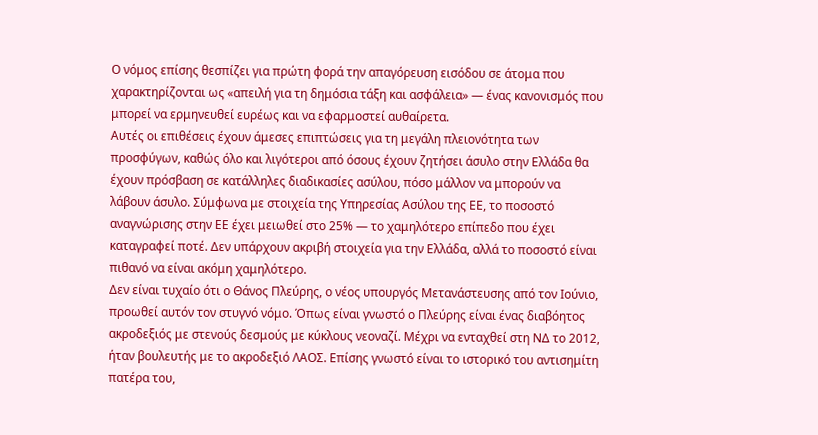Ο νόμος επίσης θεσπίζει για πρώτη φορά την απαγόρευση εισόδου σε άτομα που χαρακτηρίζονται ως «απειλή για τη δημόσια τάξη και ασφάλεια» — ένας κανονισμός που μπορεί να ερμηνευθεί ευρέως και να εφαρμοστεί αυθαίρετα.
Αυτές οι επιθέσεις έχουν άμεσες επιπτώσεις για τη μεγάλη πλειονότητα των προσφύγων, καθώς όλο και λιγότεροι από όσους έχουν ζητήσει άσυλο στην Ελλάδα θα έχουν πρόσβαση σε κατάλληλες διαδικασίες ασύλου, πόσο μάλλον να μπορούν να λάβουν άσυλο. Σύμφωνα με στοιχεία της Υπηρεσίας Ασύλου της ΕΕ, το ποσοστό αναγνώρισης στην ΕΕ έχει μειωθεί στο 25% — το χαμηλότερο επίπεδο που έχει καταγραφεί ποτέ. Δεν υπάρχουν ακριβή στοιχεία για την Ελλάδα, αλλά το ποσοστό είναι πιθανό να είναι ακόμη χαμηλότερο.
Δεν είναι τυχαίο ότι ο Θάνος Πλεύρης, ο νέος υπουργός Μετανάστευσης από τον Ιούνιο, προωθεί αυτόν τον στυγνό νόμο. Όπως είναι γνωστό ο Πλεύρης είναι ένας διαβόητος ακροδεξιός με στενούς δεσμούς με κύκλους νεοναζί. Μέχρι να ενταχθεί στη ΝΔ το 2012, ήταν βουλευτής με το ακροδεξιό ΛΑΟΣ. Επίσης γνωστό είναι το ιστορικό του αντισημίτη πατέρα του,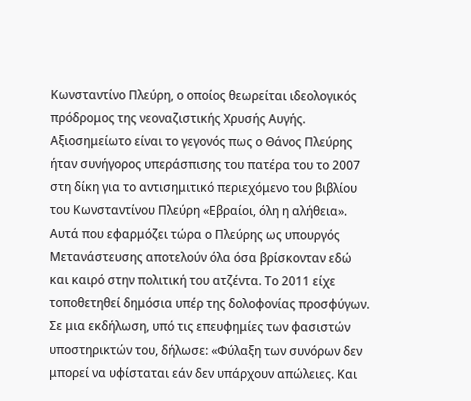Κωνσταντίνο Πλεύρη, ο οποίος θεωρείται ιδεολογικός πρόδρομος της νεοναζιστικής Χρυσής Αυγής. Αξιοσημείωτο είναι το γεγονός πως ο Θάνος Πλεύρης ήταν συνήγορος υπεράσπισης του πατέρα του το 2007 στη δίκη για το αντισημιτικό περιεχόμενο του βιβλίου του Κωνσταντίνου Πλεύρη «Εβραίοι, όλη η αλήθεια».
Αυτά που εφαρμόζει τώρα ο Πλεύρης ως υπουργός Μετανάστευσης αποτελούν όλα όσα βρίσκονταν εδώ και καιρό στην πολιτική του ατζέντα. Το 2011 είχε τοποθετηθεί δημόσια υπέρ της δολοφονίας προσφύγων. Σε μια εκδήλωση, υπό τις επευφημίες των φασιστών υποστηρικτών του, δήλωσε: «Φύλαξη των συνόρων δεν μπορεί να υφίσταται εάν δεν υπάρχουν απώλειες. Και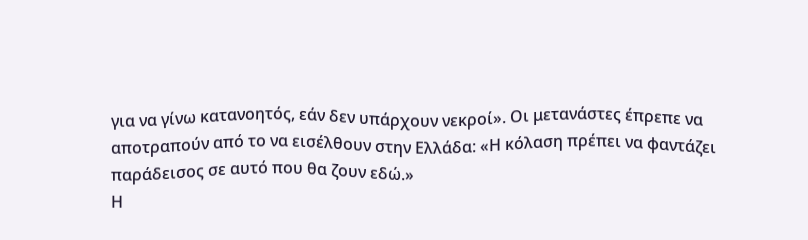για να γίνω κατανοητός, εάν δεν υπάρχουν νεκροί». Οι μετανάστες έπρεπε να αποτραπούν από το να εισέλθουν στην Ελλάδα: «Η κόλαση πρέπει να φαντάζει παράδεισος σε αυτό που θα ζουν εδώ.»
Η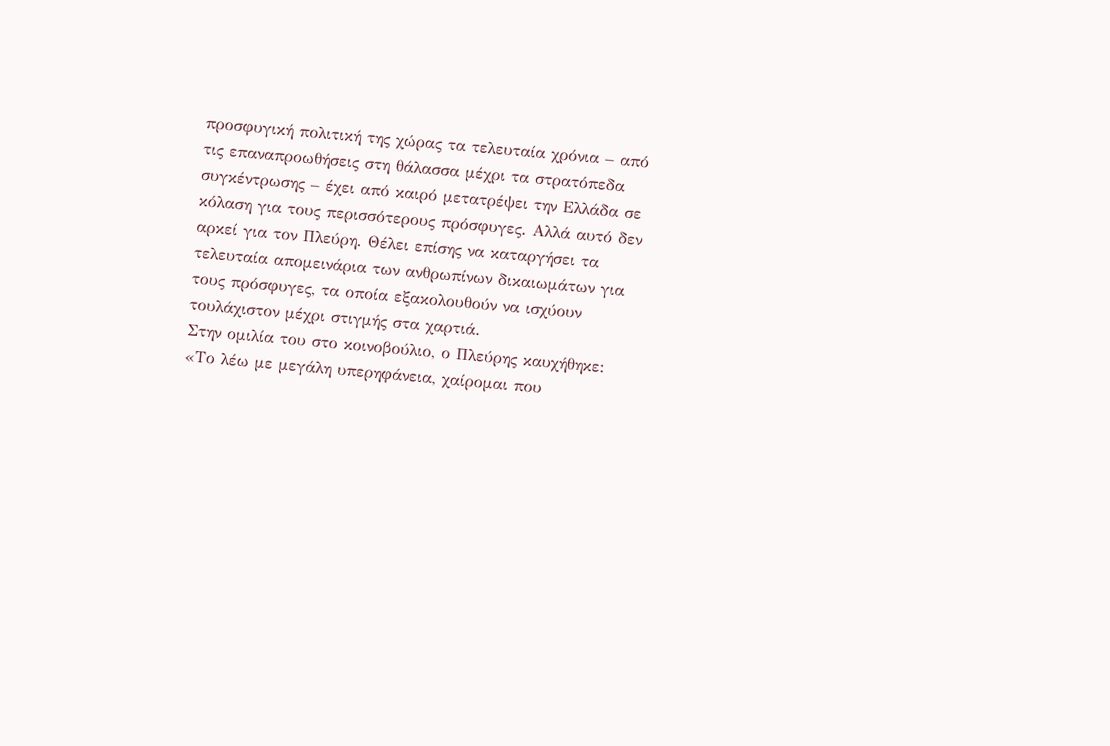προσφυγική πολιτική της χώρας τα τελευταία χρόνια – από τις επαναπροωθήσεις στη θάλασσα μέχρι τα στρατόπεδα συγκέντρωσης – έχει από καιρό μετατρέψει την Ελλάδα σε κόλαση για τους περισσότερους πρόσφυγες. Αλλά αυτό δεν αρκεί για τον Πλεύρη. Θέλει επίσης να καταργήσει τα τελευταία απομεινάρια των ανθρωπίνων δικαιωμάτων για τους πρόσφυγες, τα οποία εξακολουθούν να ισχύουν τουλάχιστον μέχρι στιγμής στα χαρτιά.
Στην ομιλία του στο κοινοβούλιο, ο Πλεύρης καυχήθηκε: «Το λέω με μεγάλη υπερηφάνεια, χαίρομαι που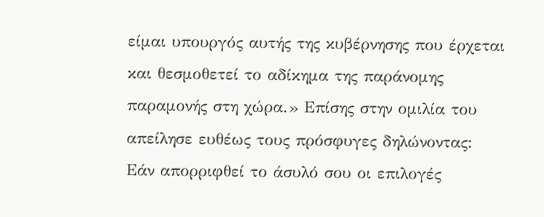είμαι υπουργός αυτής της κυβέρνησης που έρχεται και θεσμοθετεί το αδίκημα της παράνομης παραμονής στη χώρα.» Επίσης στην ομιλία του απείλησε ευθέως τους πρόσφυγες δηλώνοντας:
Εάν απορριφθεί το άσυλό σου οι επιλογές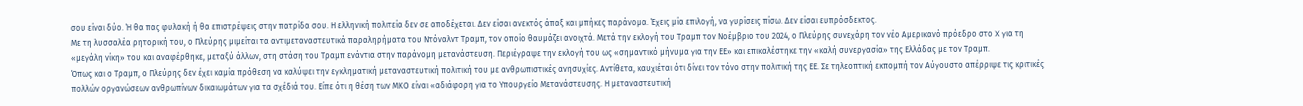σου είναι δύο. Ή θα πας φυλακή ή θα επιστρέψεις στην πατρίδα σου. Η ελληνική πολιτεία δεν σε αποδέχεται. Δεν είσαι ανεκτός άπαξ και μπήκες παράνομα. Έχεις μία επιλογή, να γυρίσεις πίσω. Δεν είσαι ευπρόσδεκτος.
Με τη λυσσαλέα ρητορική του, ο Πλεύρης μιμείται τα αντιμεταναστευτικά παραληρήματα του Ντόναλντ Τραμπ, τον οποίο θαυμάζει ανοιχτά. Μετά την εκλογή του Τραμπ τον Νοέμβριο του 2024, ο Πλεύρης συνεχάρη τον νέο Αμερικανό πρόεδρο στο X για τη «μεγάλη νίκη» του και αναφέρθηκε, μεταξύ άλλων, στη στάση του Τραμπ ενάντια στην παράνομη μετανάστευση. Περιέγραψε την εκλογή του ως «σημαντικό μήνυμα για την ΕΕ» και επικαλέστηκε την «καλή συνεργασία» της Ελλάδας με τον Τραμπ.
Όπως και ο Τραμπ, ο Πλεύρης δεν έχει καμία πρόθεση να καλύψει την εγκληματική μεταναστευτική πολιτική του με ανθρωπιστικές ανησυχίες. Αντίθετα, καυχιέται ότι δίνει τον τόνο στην πολιτική της ΕΕ. Σε τηλεοπτική εκπομπή τον Αύγουστο απέρριψε τις κριτικές πολλών οργανώσεων ανθρωπίνων δικαιωμάτων για τα σχέδιά του. Είπε ότι η θέση των ΜΚΟ είναι «αδιάφορη για το Υπουργείο Μετανάστευσης. Η μεταναστευτική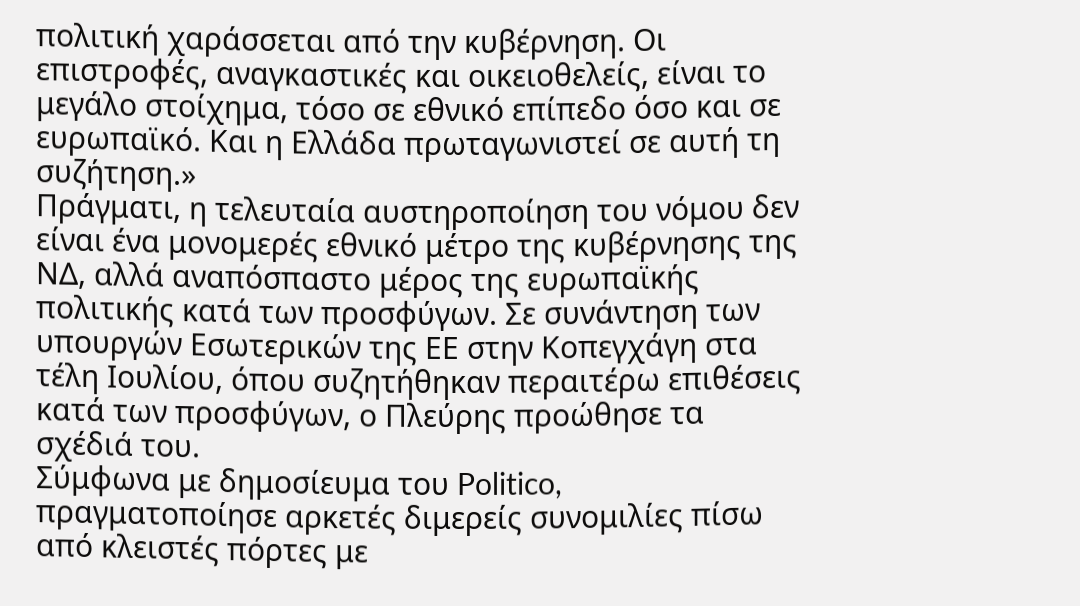πολιτική χαράσσεται από την κυβέρνηση. Οι επιστροφές, αναγκαστικές και οικειοθελείς, είναι το μεγάλο στοίχημα, τόσο σε εθνικό επίπεδο όσο και σε ευρωπαϊκό. Και η Ελλάδα πρωταγωνιστεί σε αυτή τη συζήτηση.»
Πράγματι, η τελευταία αυστηροποίηση του νόμου δεν είναι ένα μονομερές εθνικό μέτρο της κυβέρνησης της ΝΔ, αλλά αναπόσπαστο μέρος της ευρωπαϊκής πολιτικής κατά των προσφύγων. Σε συνάντηση των υπουργών Εσωτερικών της ΕΕ στην Κοπεγχάγη στα τέλη Ιουλίου, όπου συζητήθηκαν περαιτέρω επιθέσεις κατά των προσφύγων, ο Πλεύρης προώθησε τα σχέδιά του.
Σύμφωνα με δημοσίευμα του Politico, πραγματοποίησε αρκετές διμερείς συνομιλίες πίσω από κλειστές πόρτες με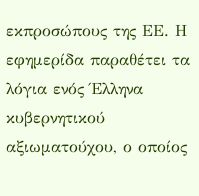εκπροσώπους της ΕΕ. Η εφημερίδα παραθέτει τα λόγια ενός Έλληνα κυβερνητικού αξιωματούχου, ο οποίος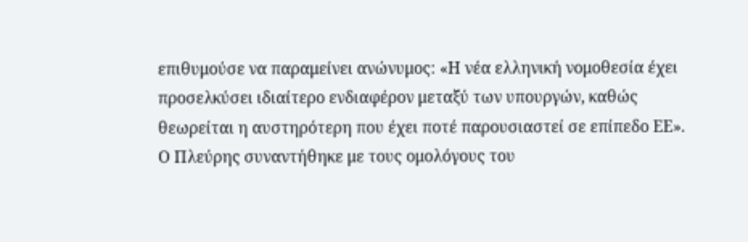επιθυμούσε να παραμείνει ανώνυμος: «Η νέα ελληνική νομοθεσία έχει προσελκύσει ιδιαίτερο ενδιαφέρον μεταξύ των υπουργών, καθώς θεωρείται η αυστηρότερη που έχει ποτέ παρουσιαστεί σε επίπεδο ΕΕ».
Ο Πλεύρης συναντήθηκε με τους ομολόγους του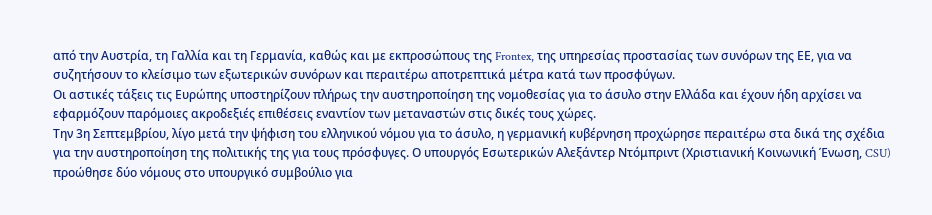από την Αυστρία, τη Γαλλία και τη Γερμανία, καθώς και με εκπροσώπους της Frontex, της υπηρεσίας προστασίας των συνόρων της ΕΕ, για να συζητήσουν το κλείσιμο των εξωτερικών συνόρων και περαιτέρω αποτρεπτικά μέτρα κατά των προσφύγων.
Οι αστικές τάξεις τις Ευρώπης υποστηρίζουν πλήρως την αυστηροποίηση της νομοθεσίας για το άσυλο στην Ελλάδα και έχουν ήδη αρχίσει να εφαρμόζουν παρόμοιες ακροδεξιές επιθέσεις εναντίον των μεταναστών στις δικές τους χώρες.
Την 3η Σεπτεμβρίου, λίγο μετά την ψήφιση του ελληνικού νόμου για το άσυλο, η γερμανική κυβέρνηση προχώρησε περαιτέρω στα δικά της σχέδια για την αυστηροποίηση της πολιτικής της για τους πρόσφυγες. Ο υπουργός Εσωτερικών Αλεξάντερ Ντόμπριντ (Χριστιανική Κοινωνική Ένωση, CSU) προώθησε δύο νόμους στο υπουργικό συμβούλιο για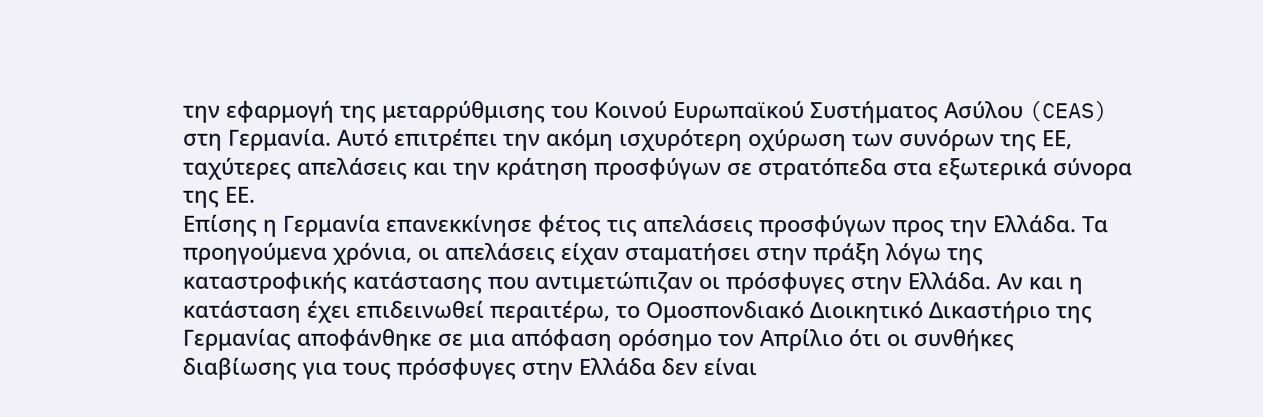την εφαρμογή της μεταρρύθμισης του Κοινού Ευρωπαϊκού Συστήματος Ασύλου (CEAS) στη Γερμανία. Αυτό επιτρέπει την ακόμη ισχυρότερη οχύρωση των συνόρων της ΕΕ, ταχύτερες απελάσεις και την κράτηση προσφύγων σε στρατόπεδα στα εξωτερικά σύνορα της ΕΕ.
Επίσης η Γερμανία επανεκκίνησε φέτος τις απελάσεις προσφύγων προς την Ελλάδα. Τα προηγούμενα χρόνια, οι απελάσεις είχαν σταματήσει στην πράξη λόγω της καταστροφικής κατάστασης που αντιμετώπιζαν οι πρόσφυγες στην Ελλάδα. Αν και η κατάσταση έχει επιδεινωθεί περαιτέρω, το Ομοσπονδιακό Διοικητικό Δικαστήριο της Γερμανίας αποφάνθηκε σε μια απόφαση ορόσημο τον Απρίλιο ότι οι συνθήκες διαβίωσης για τους πρόσφυγες στην Ελλάδα δεν είναι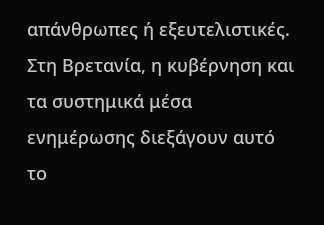απάνθρωπες ή εξευτελιστικές.
Στη Βρετανία, η κυβέρνηση και τα συστημικά μέσα ενημέρωσης διεξάγουν αυτό το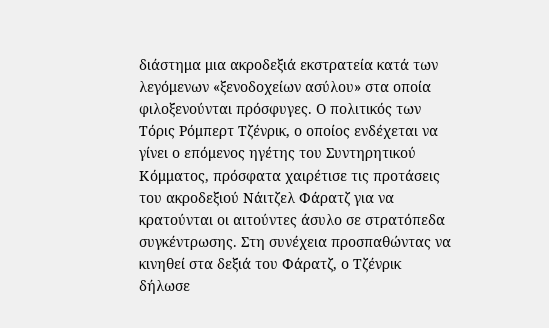διάστημα μια ακροδεξιά εκστρατεία κατά των λεγόμενων «ξενοδοχείων ασύλου» στα οποία φιλοξενούνται πρόσφυγες. Ο πολιτικός των Τόρις Ρόμπερτ Τζένρικ, ο οποίος ενδέχεται να γίνει ο επόμενος ηγέτης του Συντηρητικού Κόμματος, πρόσφατα χαιρέτισε τις προτάσεις του ακροδεξιού Νάιτζελ Φάρατζ για να κρατούνται οι αιτούντες άσυλο σε στρατόπεδα συγκέντρωσης. Στη συνέχεια προσπαθώντας να κινηθεί στα δεξιά του Φάρατζ, ο Τζένρικ δήλωσε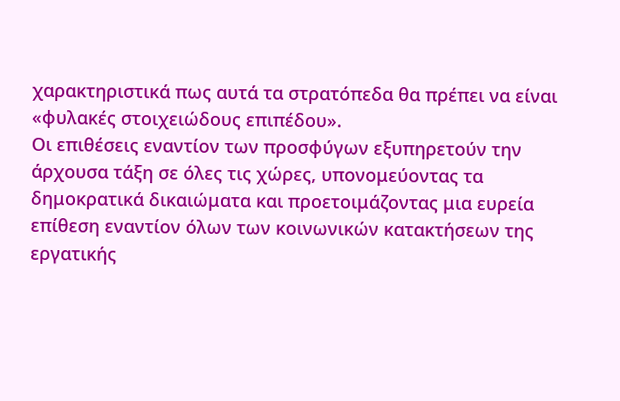χαρακτηριστικά πως αυτά τα στρατόπεδα θα πρέπει να είναι «φυλακές στοιχειώδους επιπέδου».
Οι επιθέσεις εναντίον των προσφύγων εξυπηρετούν την άρχουσα τάξη σε όλες τις χώρες, υπονομεύοντας τα δημοκρατικά δικαιώματα και προετοιμάζοντας μια ευρεία επίθεση εναντίον όλων των κοινωνικών κατακτήσεων της εργατικής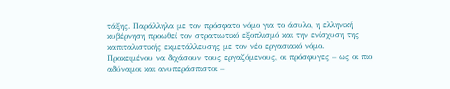τάξης. Παράλληλα με τον πρόσφατο νόμο για το άσυλο, η ελληνική κυβέρνηση προωθεί τον στρατιωτικό εξοπλισμό και την ενίσχυση της καπιταλιστικής εκμετάλλευσης με τον νέο εργασιακό νόμο.
Προκειμένου να διχάσουν τους εργαζόμενους, οι πρόσφυγες – ως οι πιο αδύναμοι και ανυπεράσπιστοι –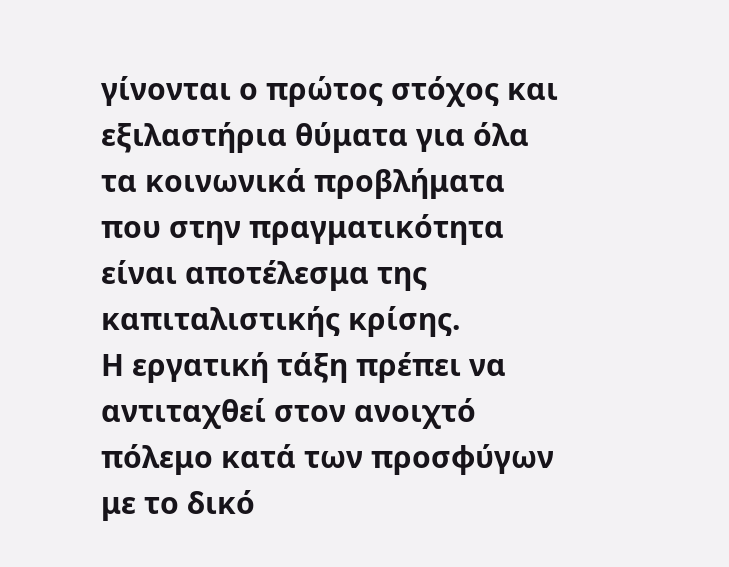γίνονται ο πρώτος στόχος και εξιλαστήρια θύματα για όλα τα κοινωνικά προβλήματα που στην πραγματικότητα είναι αποτέλεσμα της καπιταλιστικής κρίσης.
Η εργατική τάξη πρέπει να αντιταχθεί στον ανοιχτό πόλεμο κατά των προσφύγων με το δικό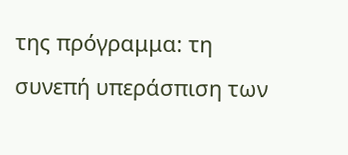της πρόγραμμα: τη συνεπή υπεράσπιση των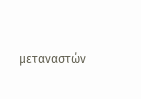μεταναστών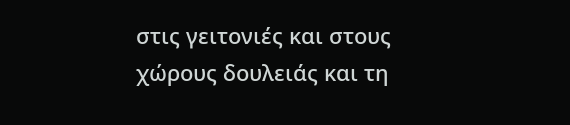στις γειτονιές και στους χώρους δουλειάς και τη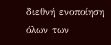διεθνή ενοποίηση όλων των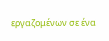εργαζομένων σε ένα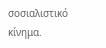σοσιαλιστικό κίνημα.